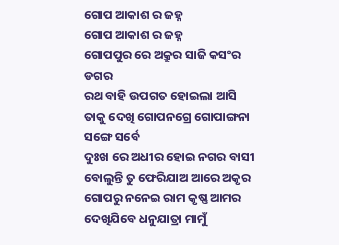ଗୋପ ଆକାଶ ର ଜହ୍ନ
ଗୋପ ଆକାଶ ର ଜହ୍ନ
ଗୋପପୁର ରେ ଅକ୍ରୁର ସାଜି କସଂର ଡଗର
ରଥ ବାହି ଉପଗତ ହୋଇଲା ଆସି
ତାକୁ ଦେଖି ଗୋପନଗ୍ରେ ଗୋପାଙ୍ଗନା ସଙ୍ଗେ ସର୍ବେ
ଦୁଃଖ ରେ ଅଧୀର ହୋଇ ନଗର ବାସୀ
ବୋଲୁନ୍ତି ତୁ ଫେରିଯାଅ ଆରେ ଅକୃର
ଗୋପରୁ ନନେଇ ରାମ କୃଷ୍ଣ ଆମର
ଦେଖିଯିବେ ଧନୁଯାତ୍ରା ମାମୁଁ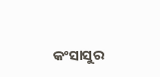କଂସାସୁର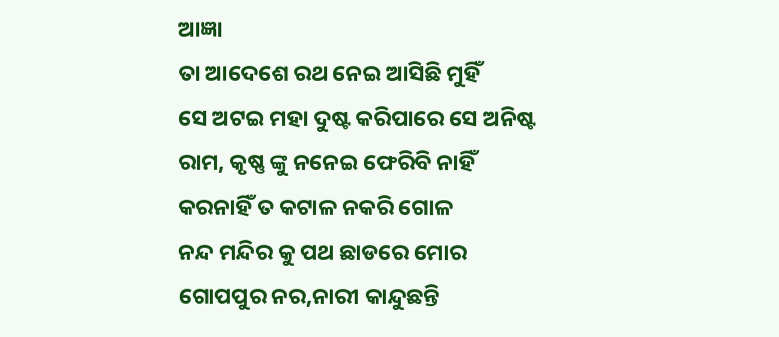ଆଜ୍ଞା
ତା ଆଦେଶେ ରଥ ନେଇ ଆସିଛି ମୁହିଁ
ସେ ଅଟଇ ମହା ଦୁଷ୍ଟ କରିପାରେ ସେ ଅନିଷ୍ଟ
ରାମ, କୃଷ୍ଣ ଙ୍କୁ ନନେଇ ଫେରିବି ନାହିଁ
କରନାହିଁ ତ କଟାଳ ନକରି ଗୋଳ
ନନ୍ଦ ମନ୍ଦିର କୁ ପଥ ଛାଡରେ ମୋର
ଗୋପପୁର ନର,ନାରୀ କାନ୍ଦୁଛନ୍ତି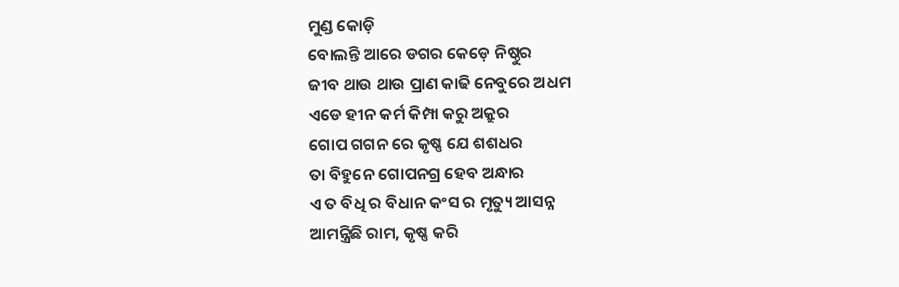ମୁଣ୍ଡ କୋଡ଼ି
ବୋଲନ୍ତି ଆରେ ଡଗର କେଡ଼େ ନିଷ୍ଠୁର
ଜୀବ ଥାଉ ଥାଉ ପ୍ରାଣ କାଢି ନେବୁରେ ଅଧମ
ଏଡେ ହୀନ କର୍ମ କିମ୍ପା କରୁ ଅକ୍ରୁର
ଗୋପ ଗଗନ ରେ କୃଷ୍ଣ ଯେ ଶଶଧର
ତା ବିହୁନେ ଗୋପନଗ୍ର ହେବ ଅନ୍ଧାର
ଏ ତ ବିଧି ର ବିଧାନ କଂସ ର ମୃତ୍ୟୁ ଆସନ୍ନ
ଆମନ୍ତ୍ରିଛି ରାମ, କୃଷ୍ଣ କରି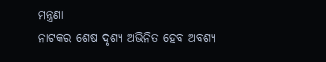ମନ୍ତ୍ରଣା
ନାଟକର ଶେଷ ଦୃଶ୍ୟ ଅଭିନିତ ହେବ ଅବଶ୍ୟ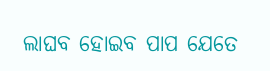ଲାଘବ ହୋଇବ ପାପ ଯେତେ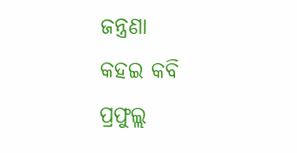ଜନ୍ତ୍ରଣା
କହଇ କବି ପ୍ରଫୁଲ୍ଲ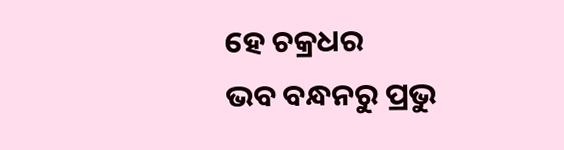ହେ ଚକ୍ରଧର
ଭବ ବନ୍ଧନରୁ ପ୍ରଭୁ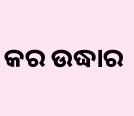କର ଉଦ୍ଧାର